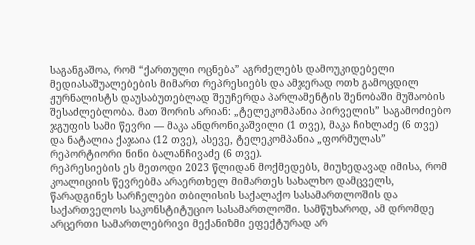საგანგაშოა, რომ “ქართული ოცნება” აგრძელებს დამოუკიდებელი მედიასაშუალებების მიმართ რეპრესიებს და ამჯერად ოთხ გამოცდილ ჟურნალისტს დაუსაბუთებლად შეუჩერდა პარლამენტის შენობაში მუშაობის შესაძლებლობა. მათ შორის არიან: „ტელეკომპანია პირველის” საგამოძიებო ჯგუფის სამი წევრი — მაკა ანდრონიკაშვილი (1 თვე), მაკა ჩიხლაძე (6 თვე) და ნატალია ქაჯაია (12 თვე), ასევე, ტელეკომპანია „ფორმულას” რეპორტიორი ნინი ბალანჩივაძე (6 თვე).
რეპრესიების ეს მეთოდი 2023 წლიდან მოქმედებს, მიუხედავად იმისა, რომ კოალიციის წევრებმა არაერთხელ მიმართეს სახალხო დამცველს, წარადგინეს სარჩელები თბილისის საქალაქო სასამართლოშის და საქართველოს საკონსტიტუციო სასამართლოში. სამწუხაროდ, ამ დრომდე არცერთი სამართლებრივი მექანიზმი ეფექტურად არ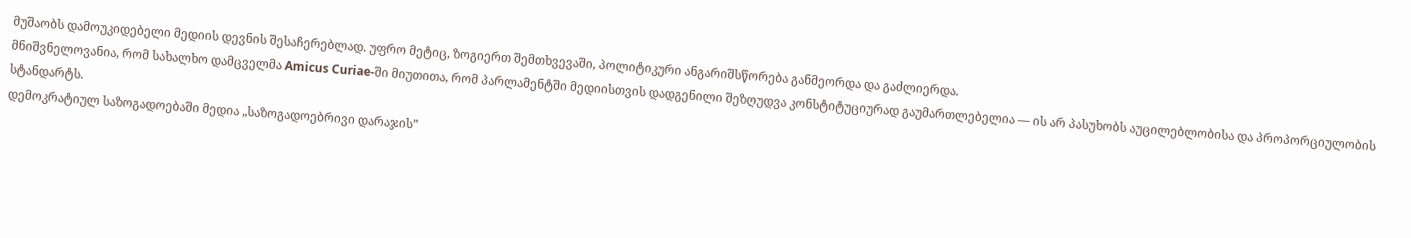მუშაობს დამოუკიდებელი მედიის დევნის შესაჩერებლად. უფრო მეტიც, ზოგიერთ შემთხვევაში, პოლიტიკური ანგარიშსწორება განმეორდა და გაძლიერდა.
მნიშვნელოვანია, რომ სახალხო დამცველმა Amicus Curiae-ში მიუთითა, რომ პარლამენტში მედიისთვის დადგენილი შეზღუდვა კონსტიტუციურად გაუმართლებელია — ის არ პასუხობს აუცილებლობისა და პროპორციულობის სტანდარტს.
დემოკრატიულ საზოგადოებაში მედია „საზოგადოებრივი დარაჯის”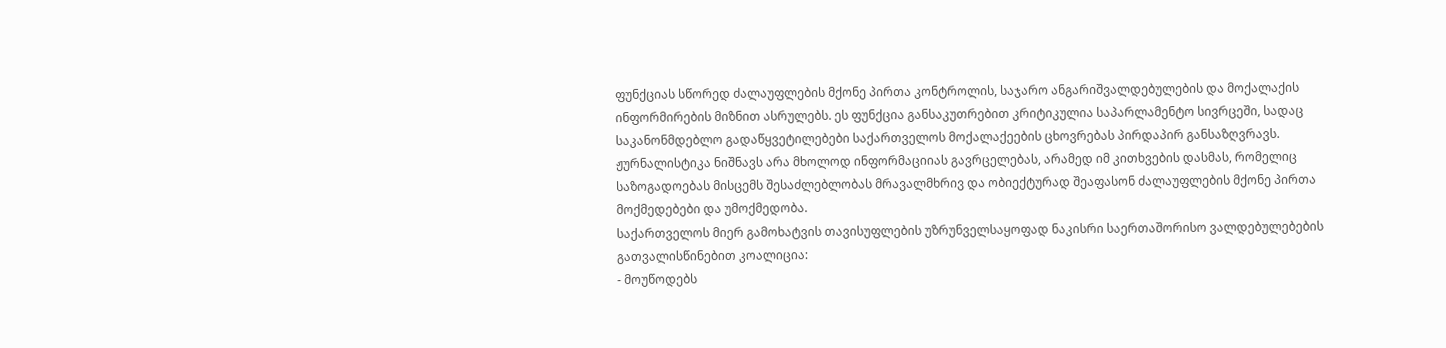ფუნქციას სწორედ ძალაუფლების მქონე პირთა კონტროლის, საჯარო ანგარიშვალდებულების და მოქალაქის ინფორმირების მიზნით ასრულებს. ეს ფუნქცია განსაკუთრებით კრიტიკულია საპარლამენტო სივრცეში, სადაც საკანონმდებლო გადაწყვეტილებები საქართველოს მოქალაქეების ცხოვრებას პირდაპირ განსაზღვრავს. ჟურნალისტიკა ნიშნავს არა მხოლოდ ინფორმაციიას გავრცელებას, არამედ იმ კითხვების დასმას, რომელიც საზოგადოებას მისცემს შესაძლებლობას მრავალმხრივ და ობიექტურად შეაფასონ ძალაუფლების მქონე პირთა მოქმედებები და უმოქმედობა.
საქართველოს მიერ გამოხატვის თავისუფლების უზრუნველსაყოფად ნაკისრი საერთაშორისო ვალდებულებების გათვალისწინებით კოალიცია:
- მოუწოდებს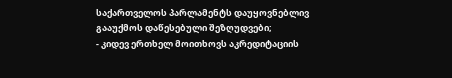საქართველოს პარლამენტს დაუყოვნებლივ გააუქმოს დაწესებული შეზღუდვები;
- კიდევ ერთხელ მოითხოვს აკრედიტაციის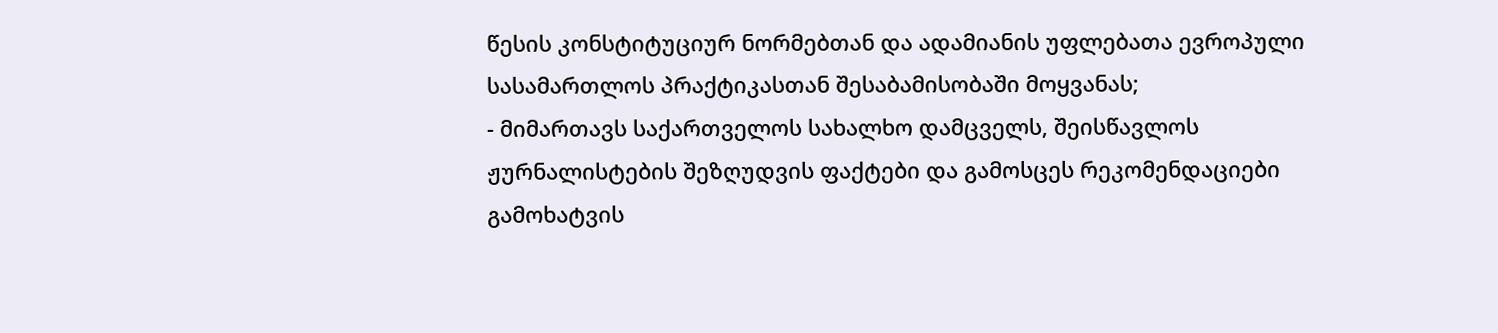წესის კონსტიტუციურ ნორმებთან და ადამიანის უფლებათა ევროპული სასამართლოს პრაქტიკასთან შესაბამისობაში მოყვანას;
- მიმართავს საქართველოს სახალხო დამცველს, შეისწავლოს ჟურნალისტების შეზღუდვის ფაქტები და გამოსცეს რეკომენდაციები გამოხატვის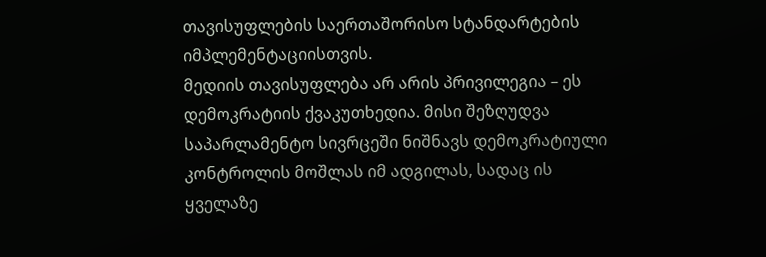თავისუფლების საერთაშორისო სტანდარტების იმპლემენტაციისთვის.
მედიის თავისუფლება არ არის პრივილეგია – ეს დემოკრატიის ქვაკუთხედია. მისი შეზღუდვა საპარლამენტო სივრცეში ნიშნავს დემოკრატიული კონტროლის მოშლას იმ ადგილას, სადაც ის ყველაზე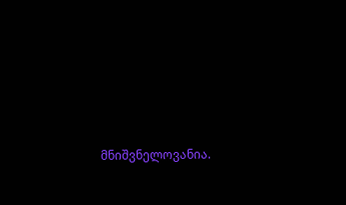მნიშვნელოვანია.